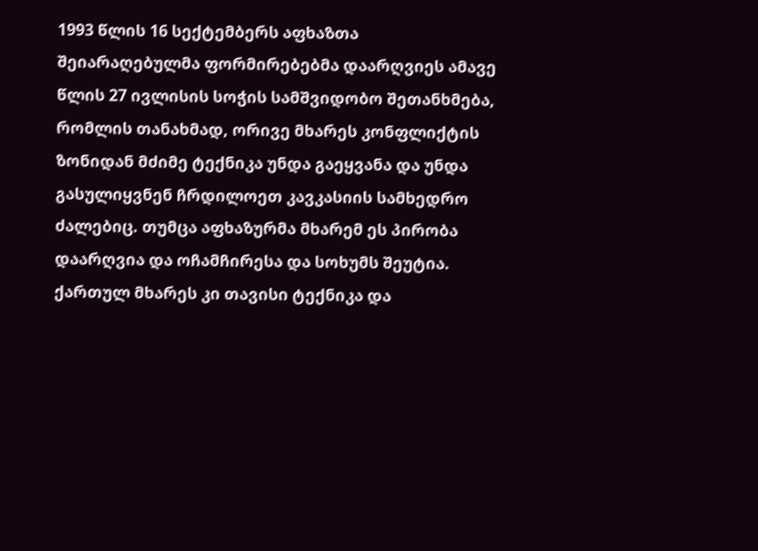1993 წლის 16 სექტემბერს აფხაზთა შეიარაღებულმა ფორმირებებმა დაარღვიეს ამავე წლის 27 ივლისის სოჭის სამშვიდობო შეთანხმება, რომლის თანახმად, ორივე მხარეს კონფლიქტის ზონიდან მძიმე ტექნიკა უნდა გაეყვანა და უნდა გასულიყვნენ ჩრდილოეთ კავკასიის სამხედრო ძალებიც. თუმცა აფხაზურმა მხარემ ეს პირობა დაარღვია და ოჩამჩირესა და სოხუმს შეუტია. ქართულ მხარეს კი თავისი ტექნიკა და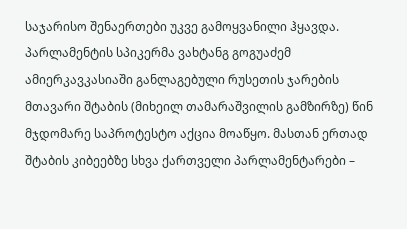საჯარისო შენაერთები უკვე გამოყვანილი ჰყავდა.
პარლამენტის სპიკერმა ვახტანგ გოგუაძემ ამიერკავკასიაში განლაგებული რუსეთის ჯარების მთავარი შტაბის (მიხეილ თამარაშვილის გამზირზე) წინ მჯდომარე საპროტესტო აქცია მოაწყო. მასთან ერთად შტაბის კიბეებზე სხვა ქართველი პარლამენტარები –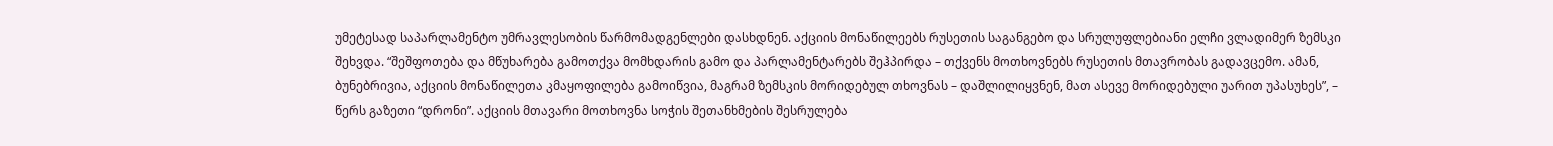უმეტესად საპარლამენტო უმრავლესობის წარმომადგენლები დასხდნენ. აქციის მონაწილეებს რუსეთის საგანგებო და სრულუფლებიანი ელჩი ვლადიმერ ზემსკი შეხვდა. “შეშფოთება და მწუხარება გამოთქვა მომხდარის გამო და პარლამენტარებს შეჰპირდა – თქვენს მოთხოვნებს რუსეთის მთავრობას გადავცემო. ამან, ბუნებრივია, აქციის მონაწილეთა კმაყოფილება გამოიწვია, მაგრამ ზემსკის მორიდებულ თხოვნას – დაშლილიყვნენ, მათ ასევე მორიდებული უარით უპასუხეს”, – წერს გაზეთი “დრონი”. აქციის მთავარი მოთხოვნა სოჭის შეთანხმების შესრულება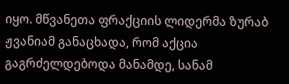იყო. მწვანეთა ფრაქციის ლიდერმა ზურაბ ჟვანიამ განაცხადა, რომ აქცია გაგრძელდებოდა მანამდე, სანამ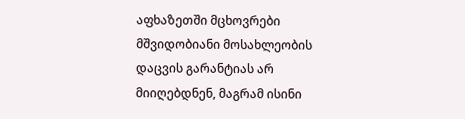აფხაზეთში მცხოვრები მშვიდობიანი მოსახლეობის დაცვის გარანტიას არ მიიღებდნენ, მაგრამ ისინი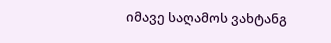იმავე საღამოს ვახტანგ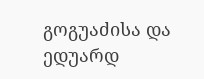გოგუაძისა და ედუარდ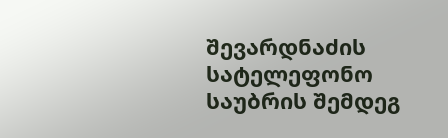შევარდნაძის სატელეფონო საუბრის შემდეგ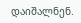დაიშალნენ.